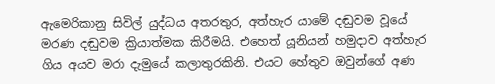ඇමෙරිකානු සිවිල් යුද්ධය අතරතුර, අත්හැර යාමේ දඬුවම වූයේ මරණ දඬුවම ක්‍රියාත්මක කිරීමයි. එහෙත් යූනියන් හමුදාව අත්හැර ගිය අයව මරා දැමුයේ කලාතුරකිනි. එයට හේතුව ඔවුන්ගේ අණ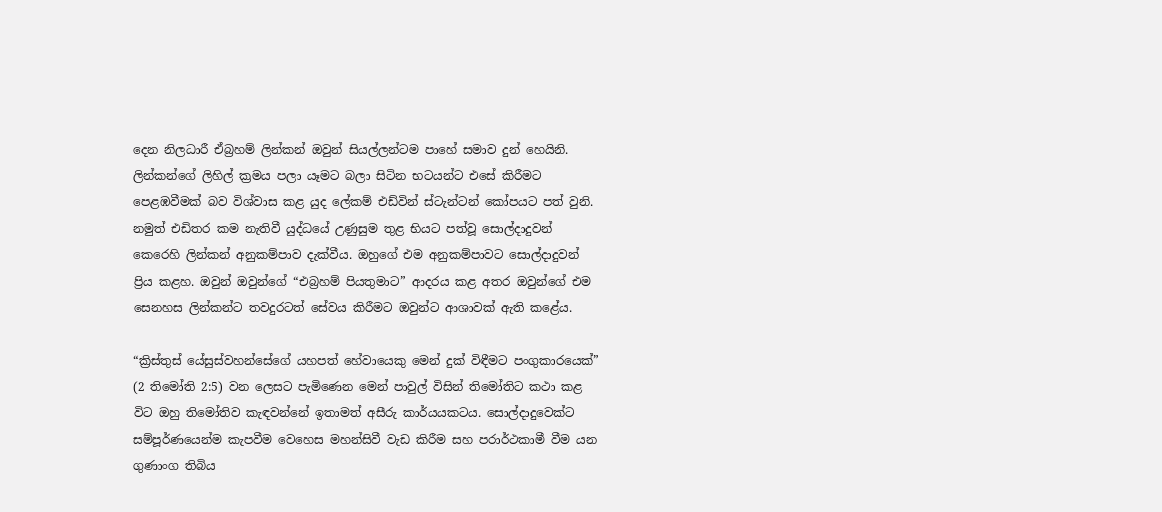දෙන නිලධාරී ඒබ්‍රහම් ලින්කන් ඔවුන් සියල්ලන්ටම පාහේ සමාව දුන් හෙයිනි. ලින්කන්ගේ ලිහිල් ක්‍රමය පලා යෑමට බලා සිටින භටයන්ට එසේ කිරීමට පෙළඹවීමක් බව විශ්වාස කළ යුද ලේකම් එඩ්වින් ස්ටැන්ටන් කෝපයට පත් වුනි. නමුත් එඩිතර කම නැතිවී යුද්ධයේ උණුසුම තුළ භියට පත්වූ සොල්දාදුවන් කෙරෙහි ලින්කන් අනුකම්පාව දැක්වීය. ඔහුගේ එම අනුකම්පාවට සොල්දාදුවන් ප්‍රිය කළහ. ඔවුන් ඔවුන්ගේ “එබ්‍රහම් පියතුමාට” ආදරය කළ අතර ඔවුන්ගේ එම සෙනහස ලින්කන්ට තවදුරටත් සේවය කිරීමට ඔවුන්ට ආශාවක් ඇති කළේය.

“ක්‍රිස්තුස් යේසුස්වහන්සේගේ යහපත් හේවායෙකු මෙන් දුක් විඳීමට පංගුකාරයෙක්” (2 තිමෝති 2:5) වන ලෙසට පැමිණෙන මෙන් පාවුල් විසින් තිමෝතිට කථා කළ විට ඔහු තිමෝතිව කැඳවන්නේ ඉතාමත් අසීරු කාර්යයකටය. සොල්දාදුවෙක්ට සම්පූර්ණයෙන්ම කැපවීම වෙහෙස මහන්සිවී වැඩ කිරීම සහ පරාර්ථකාමී වීම යන ගුණාංග තිබිය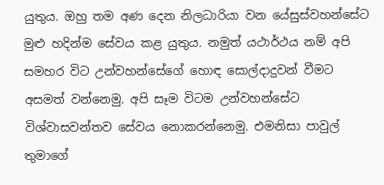යුතුය. ඔහු තම අණ දෙන නිලධාරියා වන යේසුස්වහන්සේට මුළු හදින්ම සේවය කළ යුතුය. නමුත් යථාර්ථය නම් අපි සමහර විට උන්වහන්සේගේ හොඳ සොල්දාදුවන් වීමට අසමත් වන්නෙමු. අපි සෑම විටම උන්වහන්සේට විශ්වාසවන්තව සේවය නොකරන්නෙමු. එමනිසා පාවුල් තුමාගේ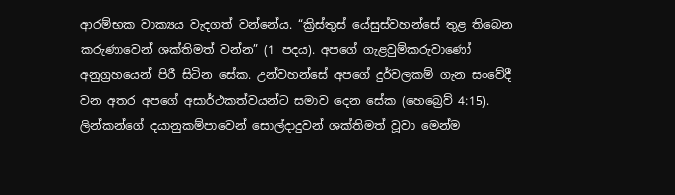ආරම්භක වාක්‍යය වැදගත් වන්නේය. “ක්‍රිස්තුස් යේසුස්වහන්සේ තුළ තිබෙන කරුණාවෙන් ශක්තිමත් වන්න” (1 පදය). අපගේ ගැළවුම්කරුවාණෝ අනුග්‍රහයෙන් පිරී සිටින සේක. උන්වහන්සේ අපගේ දුර්වලකම් ගැන සංවේදී වන අතර අපගේ අසාර්ථකත්වයන්ට සමාව දෙන සේක (හෙබ්‍රෙව් 4:15). ලින්කන්ගේ දයානුකම්පාවෙන් සොල්දාදුවන් ශක්තිමත් වූවා මෙන්ම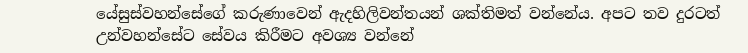යේසුස්වහන්සේගේ කරුණාවෙන් ඇදහිලිවන්තයන් ශක්තිමත් වන්නේය. අපට තව දුරටත් උන්වහන්සේට සේවය කිරීමට අවශ්‍ය වන්නේ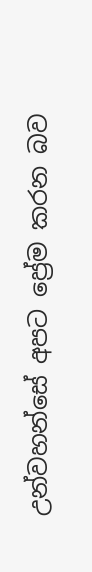උන්වහන්සේ අපට ප්‍රේම කරන බව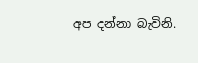අප දන්නා බැවිනි.